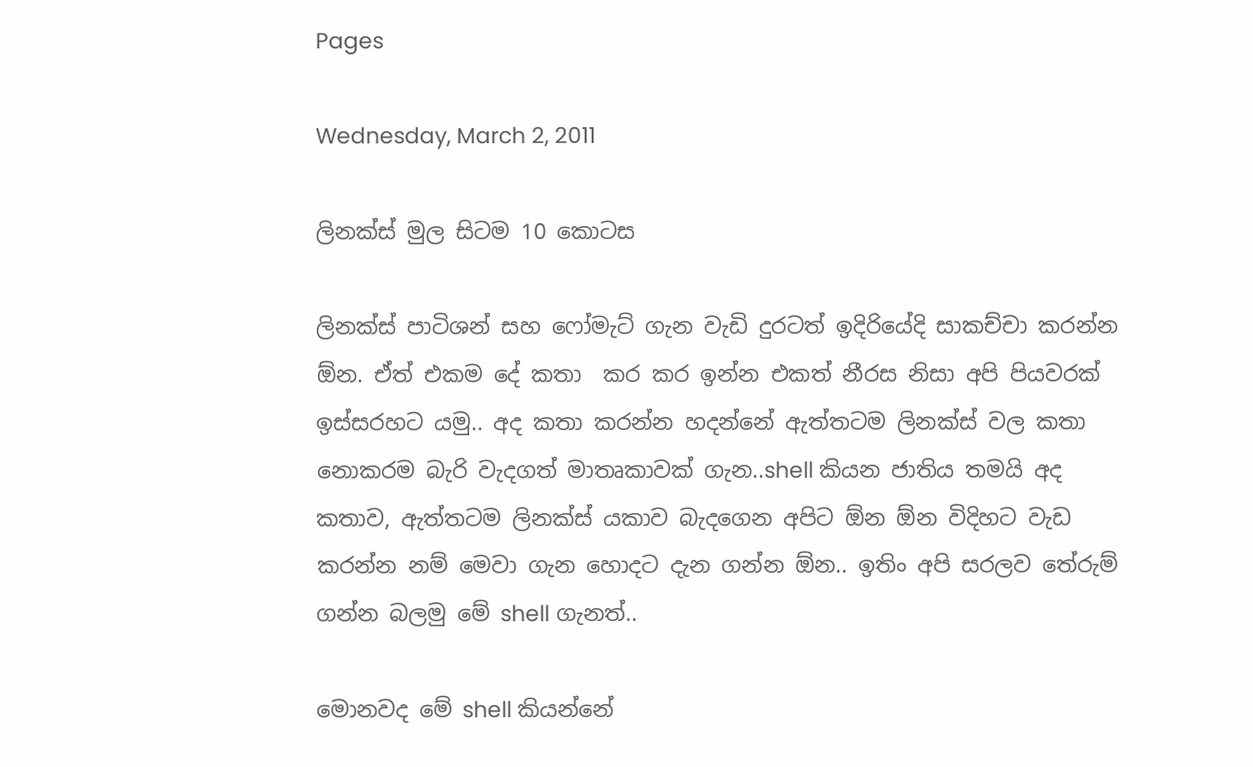Pages

Wednesday, March 2, 2011

ලිනක්ස් මුල සිටම 10 කොටස

ලිනක්ස් පාටිශන් සහ ෆෝමැට් ගැන වැඩි දුරටත් ඉදිරියේදි සාකච්චා කරන්න ඕන. ඒත් එකම දේ කතා  කර කර ඉන්න එකත් නීරස නිසා අපි පියවරක් ඉස්සරහට යමු.. අද කතා කරන්න හදන්නේ ඇත්තටම ලිනක්ස් වල කතා නොකරම බැරි වැදගත් මාතෘකාවක් ගැන..shell කියන ජාතිය තමයි අද කතාව, ඇත්තටම ලිනක්ස් යකාව බැදගෙන අපිට ඕන ඕන විදිහට වැඩ කරන්න නම් මෙවා ගැන හොදට දැන ගන්න ඕන.. ඉතිං අපි සරලව තේරුම් ගන්න බලමු මේ shell ගැනත්..

මොනවද මේ shell කියන්නේ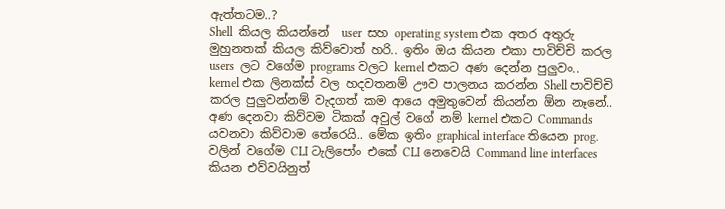ඇත්තටම..?
Shell  කියල කියන්නේ  user  සහ operating system එක අතර අතුරු මුහුනතක් කියල කිව්වොත් හරි.. ඉතිං ඔය කියන එකා පාවිච්චි කරල   users  ලට වගේම programs වලට kernel එකට අණ දෙන්න පුලුවං.. kernel එක ලිනක්ස් වල හදවතනම් ඌව පාලනය කරන්න Shell පාවිච්චි කරල පුලුවන්නම් වැදගත් කම ආයෙ අමුතුවෙන් කියන්න ඕන නෑනේ.. අණ දෙනවා කිව්වම ටිකක් අවුල් වගේ නම් kernel එකට Commands යවනවා කිව්වාම තේරෙයි.. මේක ඉතිං graphical interface තියෙන prog. වලින් වගේම CLI ටැලිපෝං එකේ CLI නෙවෙයි Command line interfaces කියන එව්වයිනුත්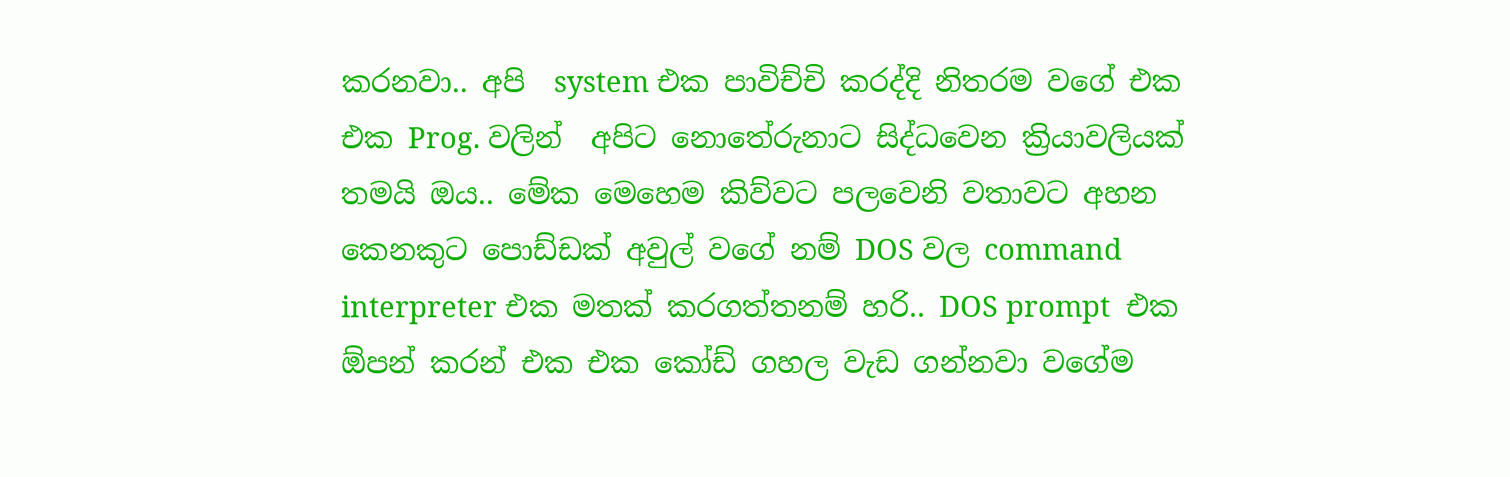කරනවා.. අපි  system එක පාවිච්චි කරද්දි නිතරම වගේ එක එක Prog. වලින්  අපිට නොතේරුනාට සිද්ධවෙන ක්‍රියාවලියක් තමයි ඔය.. මේක මෙහෙම කිව්වට පලවෙනි වතාවට අහන කෙනකුට පොඩ්ඩක් අවුල් වගේ නම් DOS වල command interpreter එක මතක් කරගත්තනම් හරි.. DOS prompt  එක ඕපන් කරන් එක එක කෝඩ් ගහල වැඩ ගන්නවා වගේම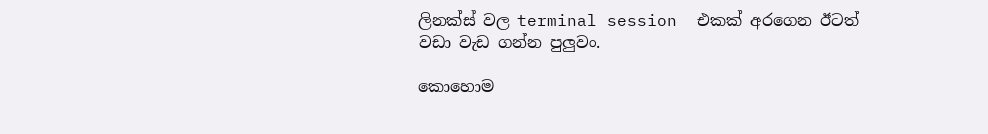ලිනක්ස් වල terminal session  එකක් අරගෙන ඊටත් වඩා වැඩ ගන්න පුලුවං.

කොහොම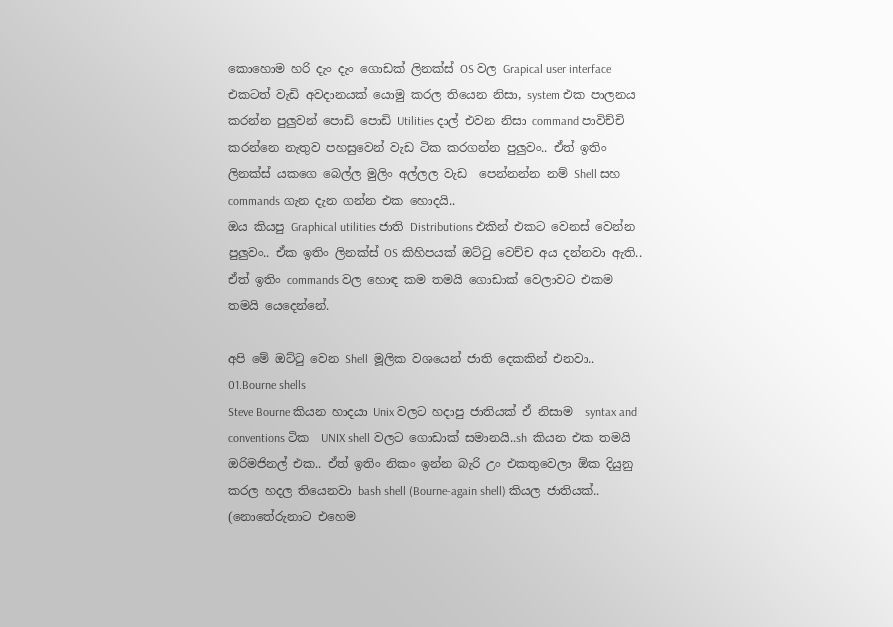කොහොම හරි දැං දැං ගොඩක් ලිනක්ස් OS වල Grapical user interface එකටත් වැඩි අවදානයක් යොමු කරල තියෙන නිසා, system එක පාලනය කරන්න පුලුවන් පොඩි පොඩි Utilities දාල් එවන නිසා command පාවිච්චි කරන්නෙ නැතුව පහසුවෙන් වැඩ ටික කරගන්න පුලුවං.. ඒත් ඉතිං ලිනක්ස් යකගෙ බෙල්ල මුලිං අල්ලල වැඩ  පෙන්නන්න නම් Shell සහ commands ගැන දැන ගන්න එක හොදයි..
ඔය කියපු Graphical utilities ජාති Distributions එකින් එකට වෙනස් වෙන්න පුලුවං.. ඒක ඉතිං ලිනක්ස් OS කිහිපයක් ඔට්‍ටු වෙච්ච අය දන්නවා ඇති.. ඒත් ඉතිං commands වල හොඳ කම තමයි ගොඩාක් වෙලාවට එකම  තමයි යෙදෙන්නේ.

අපි මේ ඔට්‍ටු වෙන Shell  මූලික වශයෙන් ජාති දෙකකින් එනවා..
01.Bourne shells
Steve Bourne කියන හාදයා Unix වලට හදාපු ජාතියක් ඒ නිසාම  syntax and conventions ටික  UNIX shell වලට ගොඩාක් සමානයි..sh  කියන එක තමයි ඔරිමජිනල් එක.. ඒත් ඉතිං නිකං ඉන්න බැරි උං එකතුවෙලා ඕක දියුනු කරල හදල තියෙනවා bash shell (Bourne-again shell) කියල ජාතියක්.. (නොතේරුනාට එහෙම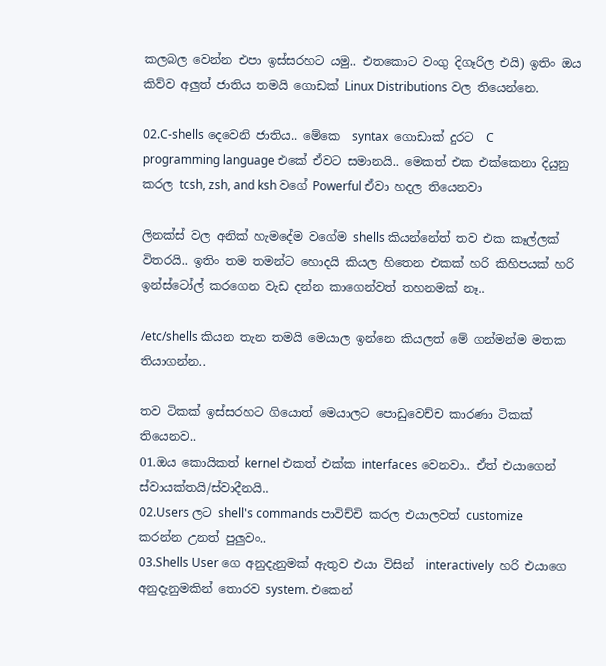කලබල වෙන්න එපා ඉස්සරහට යමු.. එතකොට වංගු දිගෑරිල එයි) ඉතිං ඔය කිව්ව අලුත් ජාතිය තමයි ගොඩක් Linux Distributions වල තියෙන්නෙ.

02.C-shells දෙවෙනි ජාතිය.. මේකෙ  syntax  ගොඩාක් දුරට  C programming language එකේ ඒවට සමානයි.. මෙකත් එක එක්කෙනා දියුනු කරල tcsh, zsh, and ksh වගේ Powerful ඒවා හදල තියෙනවා

ලිනක්ස් වල අනික් හැමදේම වගේම shells කියන්නේත් තව එක කෑල්ලක් විතරයි.. ඉතිං තම තමන්ට හොදයි කියල හිතෙන එකක් හරි කිහිපයක් හරි ඉන්ස්ටෝල් කරගෙන වැඩ දන්න කාගෙන්වත් තහනමක් නෑ..

/etc/shells කියන තැන තමයි මෙයාල ඉන්නෙ කියලත් මේ ගන්මන්ම මතක තියාගන්න..

තව ටිකක් ඉස්සරහට ගියොත් මෙයාලට පොඩුවෙච්ච කාරණා ටිකක් තියෙනව..
01.ඔය කොයිකත් kernel එකත් එක්ක interfaces වෙනවා.. ඒත් එයාගෙන් ස්වායක්තයි/ස්වාදීනයි..
02.Users ලට shell's commands පාවිච්චි කරල එයාලවත් customize කරන්න උනත් පුලුවං..
03.Shells User ගෙ අනුදැනුමක් ඇතුව එයා විසින්  interactively  හරි එයාගෙ අනුදැනුමකින් තොරව system. එකෙන්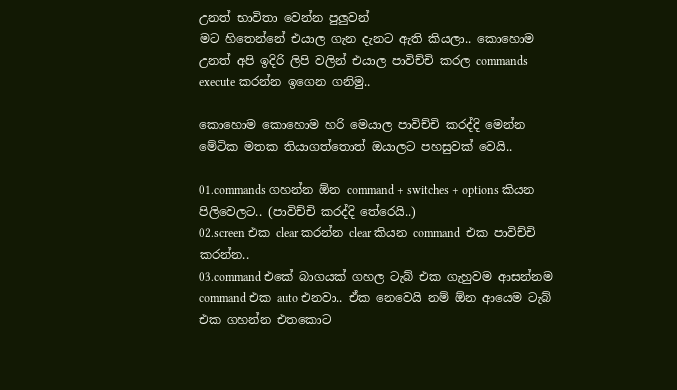උනත් භාවිතා වෙන්න පුලුවන්
මට හිතෙන්නේ එයාල ගැන දැනට ඇති කියලා.. කොහොම උනත් අපි ඉදිරි ලිපි වලින් එයාල පාවිච්චි කරල commands execute කරන්න ඉගෙන ගනිමු..

කොහොම කොහොම හරි මෙයාල පාවිච්චි කරද්දි මෙන්න මේටික මතක තියාගත්තොත් ඔයාලට පහසුවක් වෙයි..

01.commands ගහන්න ඕන command + switches + options කියන පිලිවෙලට.. (පාවිච්චි කරද්දි තේරෙයි..)
02.screen එක clear කරන්න clear කියන command  එක පාවිච්චි කරන්න..
03.command එකේ බාගයක් ගහල ටැබ් එක ගැහුවම ආසන්නම command එක auto එනවා.. ඒක නෙවෙයි නම් ඕන ආයෙම ටැබ් එක ගහන්න එතකොට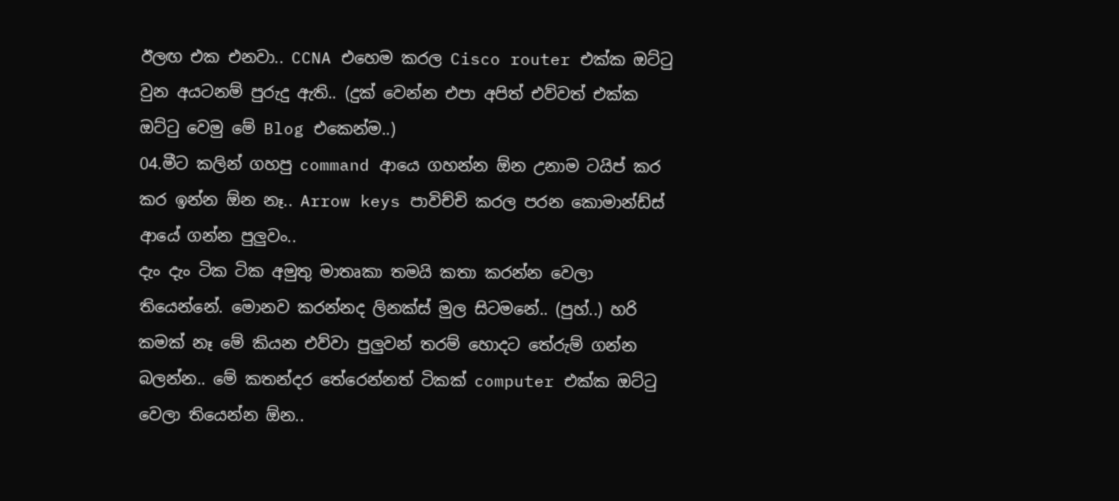ඊලඟ එක එනවා.. CCNA එහෙම කරල Cisco router එක්ක ඔට්‍ටු වුන අයටනම් පුරුදු ඇති.. (දුක් වෙන්න එපා අපිත් එව්වත් එක්ක ඔට්‍ටු වෙමු මේ Blog එකෙන්ම..)
04.මීට කලින් ගහපු command ආයෙ ගහන්න ඕන උනාම ටයිප් කර කර ඉන්න ඕන නෑ.. Arrow keys පාවිච්චි කරල පරන කොමාන්ඩ්ස් ආයේ ගන්න පුලුවං..
දැං දැං ටික ටික අමුතු මාතෘකා තමයි කතා කරන්න වෙලා තියෙන්නේ. මොනව කරන්නද ලිනක්ස් මුල සිටමනේ.. (පුහ්..) හරි කමක් නෑ මේ කියන එව්වා පුලුවන් තරම් හොදට තේරුම් ගන්න බලන්න.. මේ කතන්දර තේරෙන්නත් ටිකක් computer එක්ක ඔට්‍ටු වෙලා තියෙන්න ඕන..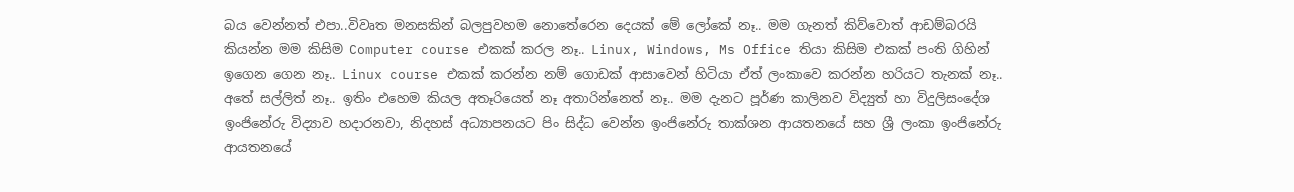බය වෙන්නත් එපා..විවෘත මනසකින් බලපුවහම නොතේරෙන දෙයක් මේ ලෝකේ නෑ.. මම ගැනත් කිව්වොත් ආඩම්බරයි කියන්න මම කිසිම Computer course එකක් කරල නෑ.. Linux, Windows, Ms Office තියා කිසිම එකක් පංති ගිහින් ඉගෙන ගෙන නෑ.. Linux course එකක් කරන්න නම් ගොඩක් ආසාවෙන් හිටියා ඒත් ලංකාවෙ කරන්න හරියට තැනක් නෑ.. අතේ සල්ලිත් නෑ.. ඉතිං එහෙම කියල අතෑරියෙත් නෑ අතාරින්නෙත් නෑ.. මම දැනට පූර්ණ කාලිනව විද්‍යුත් හා විදුලිසංදේශ ඉංජිනේරු විද්‍යාව හදාරනවා, නිදහස් අධ්‍යාපනයට පිං සිද්ධ වෙන්න ඉංජිනේරු තාක්ශන ආයතනයේ සහ ශ්‍රී ලංකා ඉංජිනේරු ආයතනයේ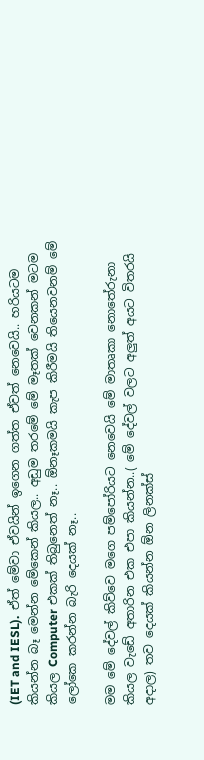(IET and IESL).  ඒත් මේවා ඒවයින් ඉගෙන ගත්ත ඒවත් නෙවෙයි.. හරියටම කියන්න බෑ මෙන්න මේකෙන් කියල.. අඩුම තරමේ මේ මෑතක් වෙනකන් මටම කියල Computer එකක් තිබුනෙත් නෑ.. ඕනෑකමයි කැප කිරීමයි තියෙනවනම් මේ ලෝකෙ කරන්න බැරි දෙයක් නෑ..

මම මේ දේවල් කිව්වෙ මගෙ පම්පෝරියට නෙවෙයි මේ මාතෘකා නොතේරුනා කියල වැඩේ අතාරින එක එපා කියන්න..( මේ දේවල් වලට අලුත් අයට විතරයි අදාල) තව දෙයක් කියන්න ඕන ලිනක්ස්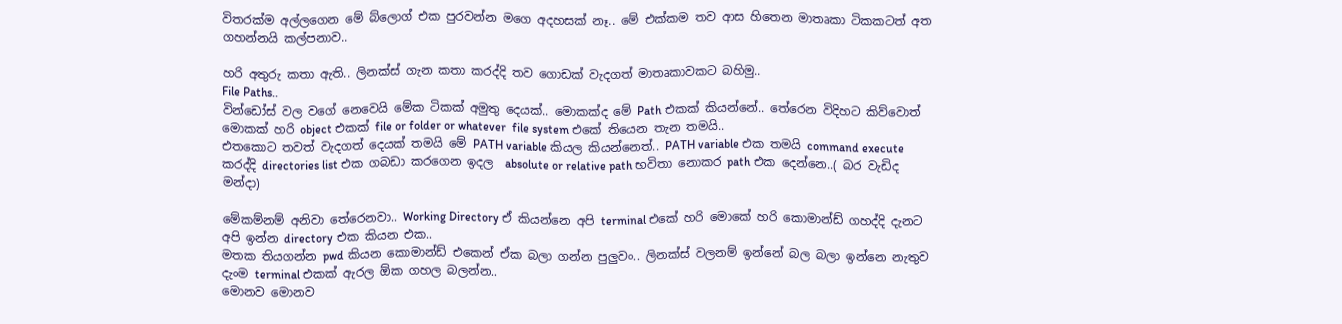විතරක්ම අල්ලගෙන මේ බ්ලොග් එක පුරවන්න මගෙ අදහසක් නෑ.. මේ එක්කම තව ආස හිතෙන මාතෘකා ටිකකටත් අත ගහන්නයි කල්පනාව..

හරි අතුරු කතා ඇති.. ලිනක්ස් ගැන කතා කරද්දි තව ගොඩක් වැදගත් මාතෘකාවකට බහිමු..
File Paths..
වින්ඩෝස් වල වගේ නෙවෙයි මේක ටිකක් අමුතු දෙයක්.. මොකක්ද මේ Path එකක් කියන්නේ.. තේරෙන විදිහට කිව්වොත් මොකක් හරි object එකක් file or folder or whatever  file system එකේ තියෙන තැන තමයි..
එතකොට තවත් වැදගත් දෙයක් තමයි මේ PATH variable කියල කියන්නෙත්.. PATH variable එක තමයි command execute කරද්දි directories list එක ගබඩා කරගෙන ඉදල  absolute or relative path භවිතා නොකර path එක දෙන්නෙ..( බර වැඩිද මන්දා)

මේකම්නම් අනිවා තේරෙනවා.. Working Directory ඒ කියන්නෙ අපි terminal එකේ හරි මොකේ හරි කොමාන්ඩ් ගහද්දි දැනට අපි ඉන්න directory එක කියන එක..
මතක තියගන්න pwd කියන කොමාන්ඩ් එකෙන් ඒක බලා ගන්න පුලුවං.. ලිනක්ස් වලනම් ඉන්නේ බල බලා ඉන්නෙ නැතුව දැංම terminal එකක් ඇරල ඕක ගහල බලන්න..
මොනව මොනව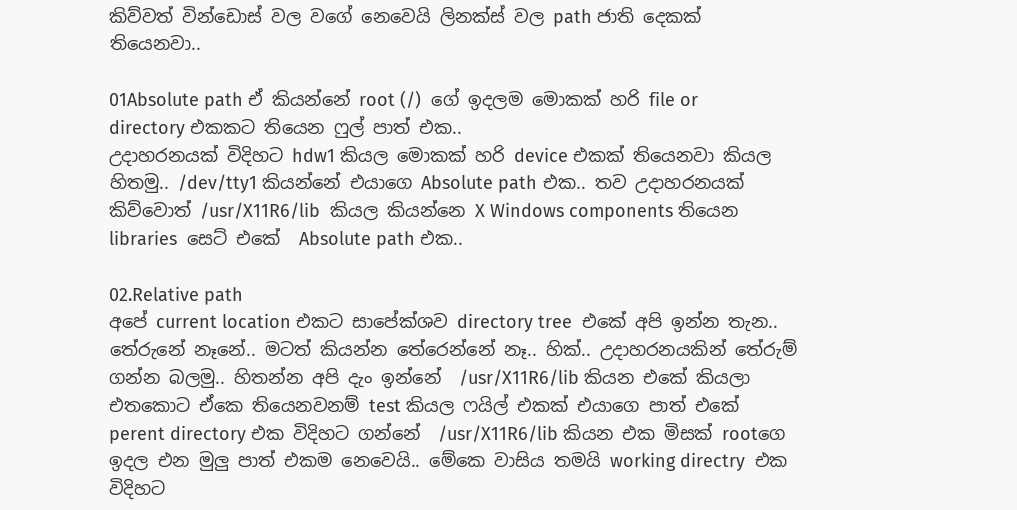කිව්වත් වින්ඩොස් වල වගේ නෙවෙයි ලිනක්ස් වල path ජාති දෙකක් තියෙනවා..

01Absolute path ඒ කියන්නේ root (/)  ගේ ඉදලම මොකක් හරි file or directory එකකට තියෙන ෆුල් පාත් එක..
උදාහරනයක් විදිහට hdw1 කියල මොකක් හරි device එකක් තියෙනවා කියල හිතමු.. /dev/tty1 කියන්නේ එයාගෙ Absolute path එක.. තව උදාහරනයක් කිව්වොත් /usr/X11R6/lib  කියල කියන්නෙ X Windows components තියෙන  libraries  සෙට් එකේ  Absolute path එක..

02.Relative path
අපේ current location එකට සාපේක්ශව directory tree  එකේ අපි ඉන්න තැන.. තේරුනේ නෑනේ.. මටත් කියන්න තේරෙන්නේ නෑ.. හික්.. උදාහරනයකින් තේරුම් ගන්න බලමු.. හිතන්න අපි දැං ඉන්නේ  /usr/X11R6/lib කියන එකේ කියලා එතකොට ඒකෙ තියෙනවනම් test කියල ෆයිල් එකක් එයාගෙ පාත් එකේ perent directory එක විදිහට ගන්නේ  /usr/X11R6/lib කියන එක මිසක් rootගෙ ඉදල එන මුලු පාත් එකම නෙවෙයි.. මේකෙ වාසිය තමයි working directry  එක විදිහට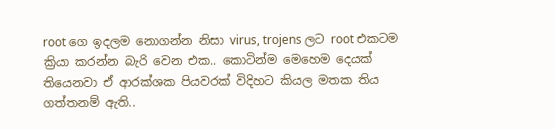root ගෙ ඉදලම නොගන්න නිසා virus, trojens ලට root එකටම ක්‍රියා කරන්න බැරි වෙන එක.. කොටින්ම මෙහෙම දෙයක් තියෙනවා ඒ ආරක්ශක පියවරක් විදිහට කියල මතක තිය ගත්තනම් ඇති..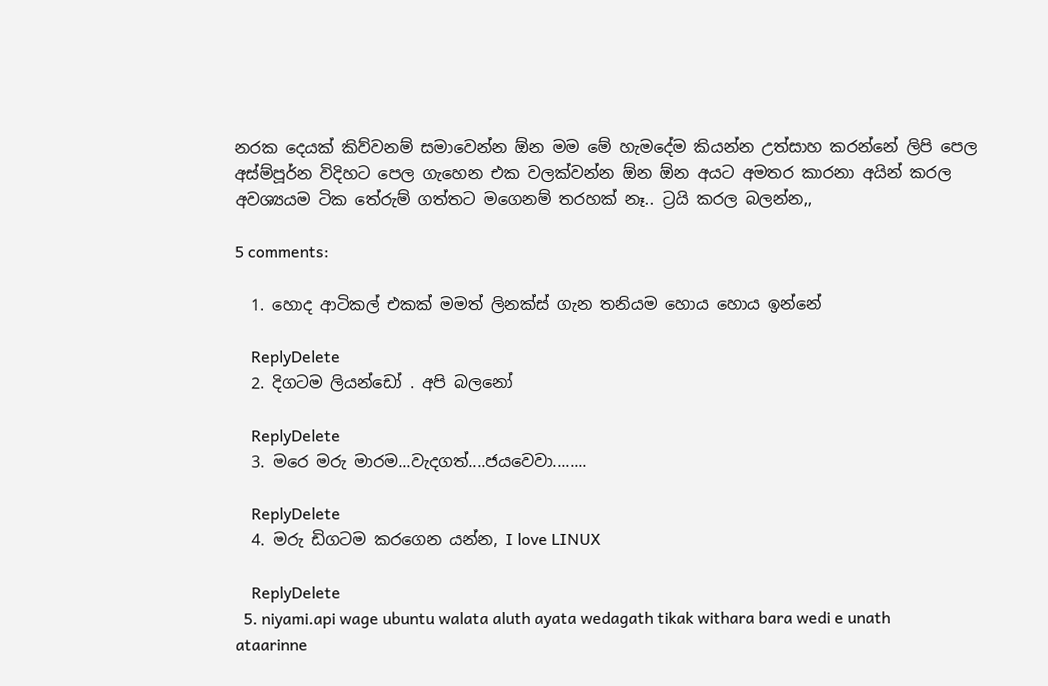නරක දෙයක් කිව්වනම් සමාවෙන්න ඕන මම මේ හැමදේම කියන්න උත්සාහ කරන්නේ ලිපි පෙල අස්ම්පූර්න විදිහට පෙල ගැහෙන එක වලක්වන්න ඕන ඕන අයට අමතර කාරනා අයින් කරල අවශ්‍යයම ටික තේරුම් ගත්තට මගෙනම් තරහක් නෑ.. ට්‍රයි කරල බලන්න,,

5 comments:

  1. හොද ආටිකල් එකක් මමත් ලිනක්ස් ගැන තනියම හොය හොය ඉන්නේ

    ReplyDelete
  2. දිගටම ලියන්ඩෝ . අපි බලනෝ

    ReplyDelete
  3. මරෙ මරු මාරම...වැදගත්....ජයවෙවා........

    ReplyDelete
  4. මරු ඩිගටම කරගෙන යන්න, I love LINUX

    ReplyDelete
  5. niyami.api wage ubuntu walata aluth ayata wedagath tikak withara bara wedi e unath ataarinne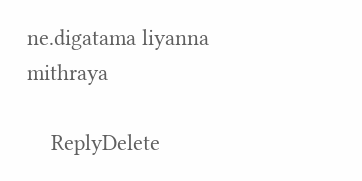ne.digatama liyanna mithraya

    ReplyDelete